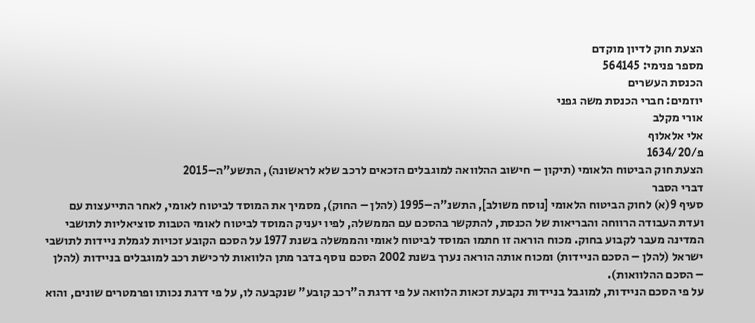הצעת חוק לדיון מוקדם
מספר פנימי: 564145
הכנסת העשרים
יוזמים: חברי הכנסת משה גפני
אורי מקלב
אלי אלאלוף
פ/1634/20
הצעת חוק הביטוח הלאומי (תיקון – חישוב ההלוואה למוגבלים הזכאים לרכב שלא לראשונה), התשע"ה–2015
דברי הסבר
סעיף 9(א) לחוק הביטוח הלאומי [נוסח משולב], התשנ"ה–1995 (להלן – החוק), מסמיך את המוסד לביטוח לאומי, לאחר התייעצות עם ועדת העבודה הרווחה והבריאות של הכנסת, להתקשר בהסכם עם הממשלה, לפיו יעניק המוסד לביטוח לאומי הטבות סוציאליות לתושבי המדינה מעבר לקבוע בחוק. מכוח הוראה זו חתמו המוסד לביטוח לאומי והממשלה בשנת 1977 על הסכם הקובע זכויות לגמלת ניידות לתושבי ישראל (להלן – הסכם הניידות) ומכוח אותה הוראה נערך בשנת 2002 הסכם נוסף בדבר מתן הלוואות לרכישת רכב למוגבלים בניידות (להלן – הסכם ההלוואות).
על פי הסכם הניידות, למוגבל בניידות נקבעת זכאות הלוואה על פי דרגת ה"רכב קובע" שנקבעה לו, על פי דרגת נכותו ופרמטרים שונים, והוא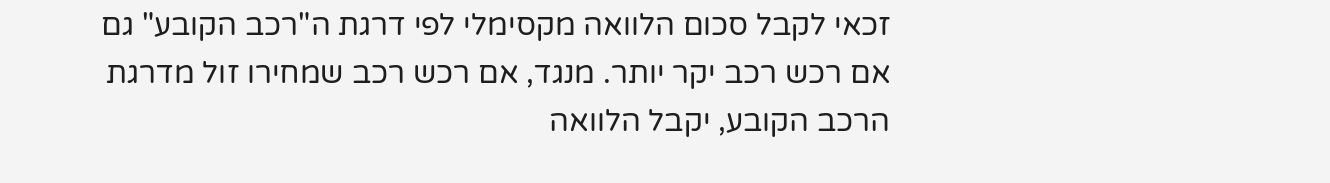זכאי לקבל סכום הלוואה מקסימלי לפי דרגת ה"רכב הקובע" גם אם רכש רכב יקר יותר. מנגד, אם רכש רכב שמחירו זול מדרגת הרכב הקובע, יקבל הלוואה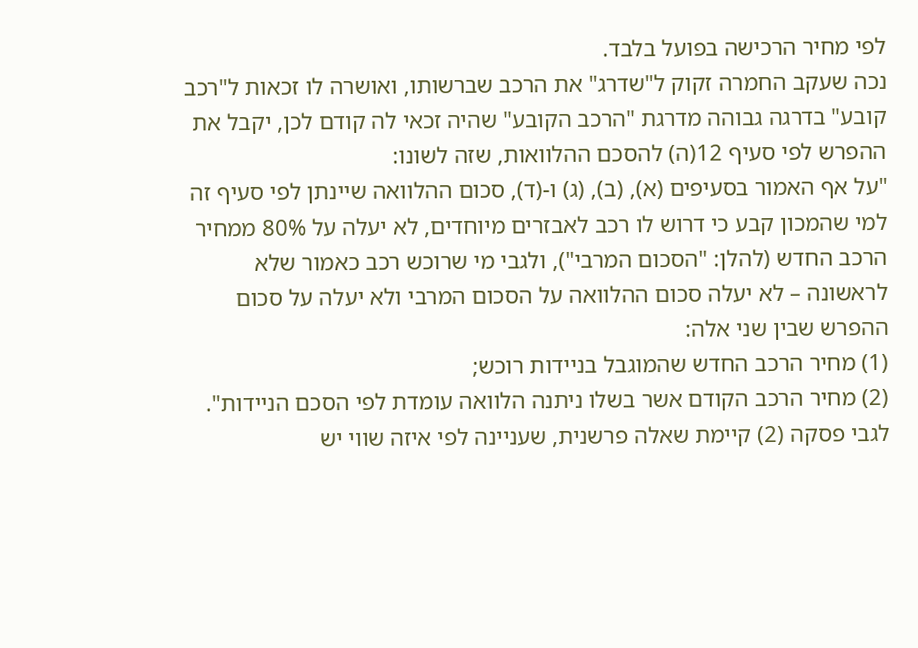לפי מחיר הרכישה בפועל בלבד.
נכה שעקב החמרה זקוק ל"שדרג" את הרכב שברשותו, ואושרה לו זכאות ל"רכב קובע" בדרגה גבוהה מדרגת "הרכב הקובע" שהיה זכאי לה קודם לכן, יקבל את ההפרש לפי סעיף 12(ה) להסכם ההלוואות, שזה לשונו:
"על אף האמור בסעיפים (א), (ב), (ג) ו-(ד), סכום ההלוואה שיינתן לפי סעיף זה למי שהמכון קבע כי דרוש לו רכב לאבזרים מיוחדים, לא יעלה על 80% ממחיר הרכב החדש (להלן: "הסכום המרבי"), ולגבי מי שרוכש רכב כאמור שלא לראשונה – לא יעלה סכום ההלוואה על הסכום המרבי ולא יעלה על סכום ההפרש שבין שני אלה:
(1) מחיר הרכב החדש שהמוגבל בניידות רוכש;
(2) מחיר הרכב הקודם אשר בשלו ניתנה הלוואה עומדת לפי הסכם הניידות".
לגבי פסקה (2) קיימת שאלה פרשנית, שעניינה לפי איזה שווי יש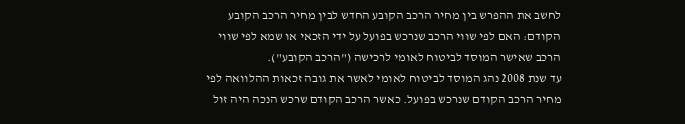לחשב את ההפרש בין מחיר הרכב הקובע החדש לבין מחיר הרכב הקובע הקודם: האם לפי שווי הרכב שנרכש בפועל על ידי הזכאי או שמא לפי שווי הרכב שאישר המוסד לביטוח לאומי לרכישה ("הרכב הקובע").
עד שנת 2008 נהג המוסד לביטוח לאומי לאשר את גובה זכאות ההלוואה לפי מחיר הרכב הקודם שנרכש בפועל. כאשר הרכב הקודם שרכש הנכה היה זול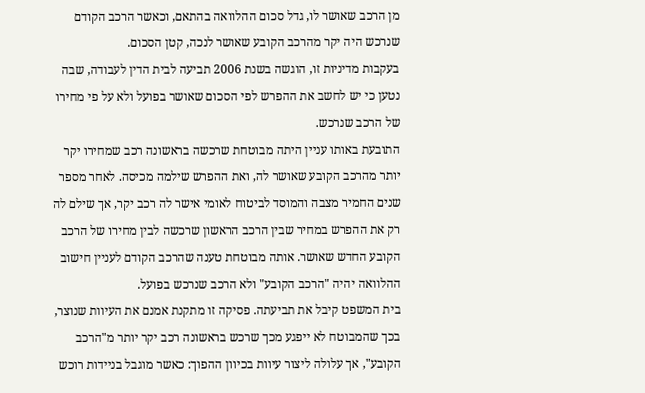מן הרכב שאושר לו, גדל סכום ההלוואה בהתאם, וכאשר הרכב הקודם שנרכש היה יקר מהרכב הקובע שאושר לנכה, קטן הסכום.
בעקבות מדיניות זו, הוגשה בשנת 2006 תביעה לבית הדין לעבודה, שבה נטען כי יש לחשב את ההפרש לפי הסכום שאושר בפועל ולא על פי מחירו של הרכב שנרכש.
התובעת באותו עניין היתה מבוטחת שרכשה בראשונה רכב שמחירו יקר יותר מהרכב הקובע שאושר לה, ואת ההפרש שילמה מכיסה. לאחר מספר שנים החמיר מצבה והמוסד לביטוח לאומי אישר לה רכב יקר, אך שילם לה רק את ההפרש במחיר שבין הרכב הראשון שרכשה לבין מחירו של הרכב הקובע החדש שאושר. אותה מבוטחת טענה שהרכב הקודם לעניין חישוב ההלוואה יהיה "הרכב הקובע" ולא הרכב שנרכש בפועל.
בית המשפט קיבל את תביעתה. פסיקה זו מתקנת אמנם את העיוות שנוצר, בכך שהמבוטח לא ייפגע מכך שרכש בראשונה רכב יקר יותר מ"הרכב הקובע", אך עלולה ליצור עיוות בכיוון ההפוך: כאשר מוגבל בניידות רוכש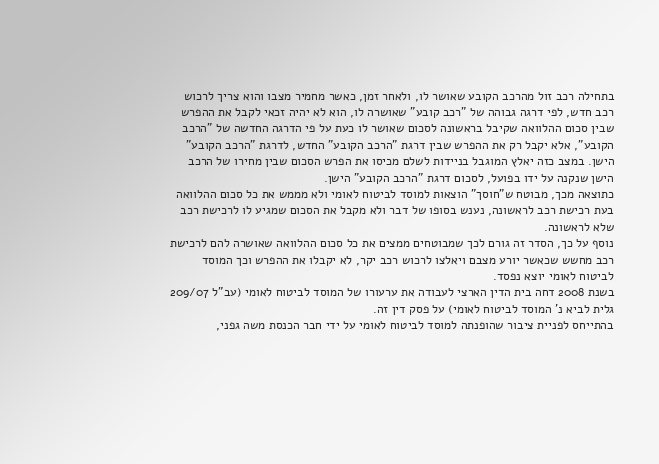בתחילה רכב זול מהרכב הקובע שאושר לו, ולאחר זמן, כאשר מחמיר מצבו והוא צריך לרכוש רכב חדש, לפי דרגה גבוהה של "רכב קובע" שאושרה לו, הוא לא יהיה זכאי לקבל את ההפרש שבין סכום ההלוואה שקיבל בראשונה לסכום שאושר לו כעת על פי הדרגה החדשה של "הרכב הקובע", אלא יקבל רק את ההפרש שבין דרגת "הרכב הקובע" החדש, לדרגת "הרכב הקובע" הישן. במצב כזה יאלץ המוגבל בניידות לשלם מכיסו את הפרש הסכום שבין מחירו של הרכב הישן שנקנה על ידו בפועל, לסכום דרגת "הרכב הקובע" הישן.
כתוצאה מכך, מבוטח ש"חוסך" הוצאות למוסד לביטוח לאומי ולא מממש את כל סכום ההלוואה בעת רכישת רכב לראשונה, נענש בסופו של דבר ולא מקבל את הסכום שמגיע לו לרכישת רכב שלא לראשונה.
נוסף על כך, הסדר זה גורם לכך שמבוטחים ממצים את כל סכום ההלוואה שאושרה להם לרכישת רכב מחשש שכאשר יורע מצבם ויאלצו לרכוש רכב יקר, לא יקבלו את ההפרש וכך המוסד לביטוח לאומי יוצא נפסד.
בשנת 2008 דחה בית הדין הארצי לעבודה את ערעורו של המוסד לביטוח לאומי (עב"ל 209/07 גלית לביא נ' המוסד לביטוח לאומי) על פסק דין זה.
בהתייחס לפניית ציבור שהופנתה למוסד לביטוח לאומי על ידי חבר הכנסת משה גפני,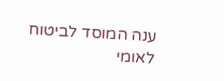ענה המוסד לביטוח לאומי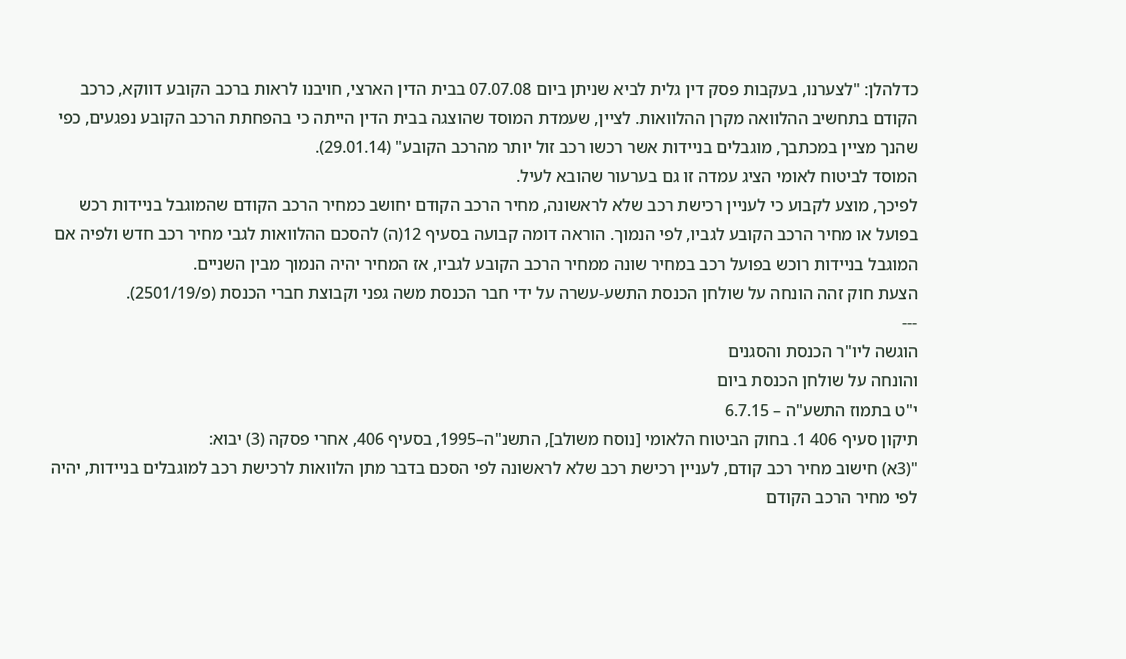כדלהלן: "לצערנו, בעקבות פסק דין גלית לביא שניתן ביום 07.07.08 בבית הדין הארצי, חויבנו לראות ברכב הקובע דווקא, כרכב הקודם בתחשיב ההלוואה מקרן ההלוואות. לציין, שעמדת המוסד שהוצגה בבית הדין הייתה כי בהפחתת הרכב הקובע נפגעים, כפי שהנך מציין במכתבך, מוגבלים בניידות אשר רכשו רכב זול יותר מהרכב הקובע" (29.01.14).
המוסד לביטוח לאומי הציג עמדה זו גם בערעור שהובא לעיל.
לפיכך, מוצע לקבוע כי לעניין רכישת רכב שלא לראשונה, מחיר הרכב הקודם יחושב כמחיר הרכב הקודם שהמוגבל בניידות רכש בפועל או מחיר הרכב הקובע לגביו, לפי הנמוך. הוראה דומה קבועה בסעיף 12(ה) להסכם ההלוואות לגבי מחיר רכב חדש ולפיה אם המוגבל בניידות רוכש בפועל רכב במחיר שונה ממחיר הרכב הקובע לגביו, אז המחיר יהיה הנמוך מבין השניים.
הצעת חוק זהה הונחה על שולחן הכנסת התשע-עשרה על ידי חבר הכנסת משה גפני וקבוצת חברי הכנסת (פ/2501/19).
---
הוגשה ליו"ר הכנסת והסגנים
והונחה על שולחן הכנסת ביום
י"ט בתמוז התשע"ה – 6.7.15
תיקון סעיף 406 1. בחוק הביטוח הלאומי [נוסח משולב], התשנ"ה–1995, בסעיף 406, אחרי פסקה (3) יבוא:
"(3א) חישוב מחיר רכב קודם, לעניין רכישת רכב שלא לראשונה לפי הסכם בדבר מתן הלוואות לרכישת רכב למוגבלים בניידות, יהיה לפי מחיר הרכב הקודם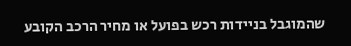שהמוגבל בניידות רכש בפועל או מחיר הרכב הקובע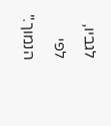לגביו,
לפי הנמוך."